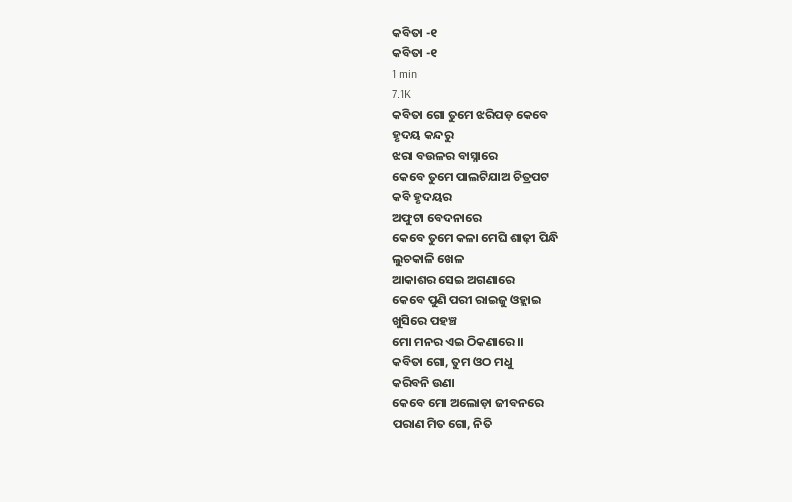କବିତା -୧
କବିତା -୧
1 min
7.1K
କବିତା ଗୋ ତୁମେ ଝରିପଡ଼ କେବେ
ହୃଦୟ କନ୍ଦରୁ
ଝରା ବଉଳର ବାସ୍ନାରେ
କେବେ ତୁମେ ପାଲଟିଯାଅ ଚିତ୍ରପଟ
କବି ହୃଦୟର
ଅଫୁଟା ବେଦନାରେ
କେବେ ତୁମେ କଳା ମେଘି ଶାଢ଼ୀ ପିନ୍ଧି
ଲୁଚକାଳି ଖେଳ
ଆକାଶର ସେଇ ଅଗଣାରେ
କେବେ ପୁଣି ପରୀ ରାଇଜୁ ଓହ୍ଲାଇ
ଖୁସିରେ ପହଞ୍ଚ
ମୋ ମନର ଏଇ ଠିକଣାରେ।।
କବିତା ଗୋ, ତୁମ ଓଠ ମଧୁ
କରିବନି ଉଣା
କେବେ ମୋ ଅଲୋଡ଼ା ଜୀବନରେ
ପରାଣ ମିତ ଗୋ, ନିତି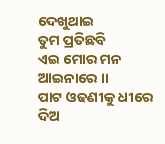ଦେଖୁଥାଇ
ତୁମ ପ୍ରତିଛବି
ଏଇ ମୋର ମନ ଆଇନାରେ ।।
ପାଟ ଓଢଣୀକୁ ଧୀରେ ଦିଅ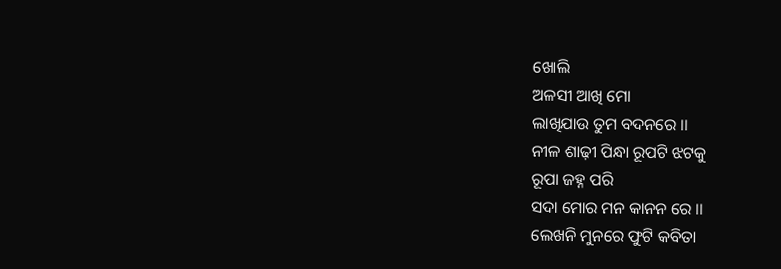ଖୋଲି
ଅଳସୀ ଆଖି ମୋ
ଲାଖିଯାଉ ତୁମ ବଦନରେ ।।
ନୀଳ ଶାଢ଼ୀ ପିନ୍ଧା ରୂପଟି ଝଟକୁ
ରୂପା ଜହ୍ନ ପରି
ସଦା ମୋର ମନ କାନନ ରେ ।।
ଲେଖନି ମୁନରେ ଫୁଟି କବିତା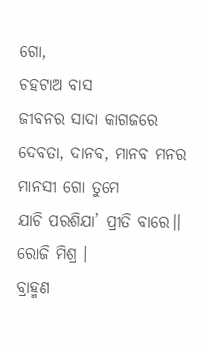ଗୋ,
ଚହଟାଅ ବାସ
ଜୀବନର ସାଦା କାଗଜରେ
ଦେବତା, ଦାନବ, ମାନବ ମନର
ମାନସୀ ଗୋ ତୁମେ
ଯାଚି ପରଶିଯା’ ପ୍ରୀତି ବାରେ।।
ରୋଜି ମିଶ୍ର ।
ବ୍ରାହ୍ମଣ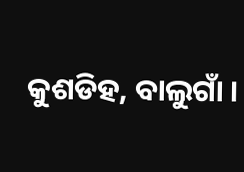କୁଶଡିହ, ବାଲୁଗାଁ ।